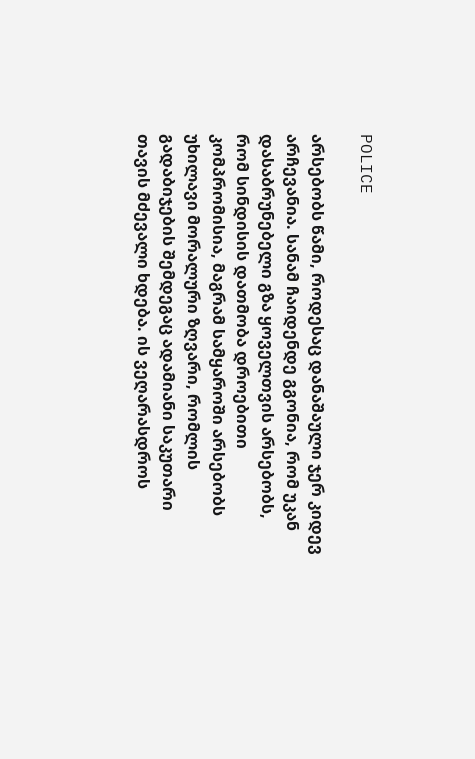POLICE

არსებობს წამი, როდესაც დანაშაული ჯერ კიდევ არჩევანია. სანამ ჩაიდენდე გგონია, რომ უკან დასაბრუნებელი გზა ყოველთვის არსებობს, რომ სინდისის დათმობა დროებითი კომპრომისია, მაგრამ სამყაროში არსებობს უხილავი მორალური ზღვარი, რომლის გადაბიჯების შემდეგაც ადამიანი საკუთარი თავის მძევალი ხდება. ის ვეღარასდროს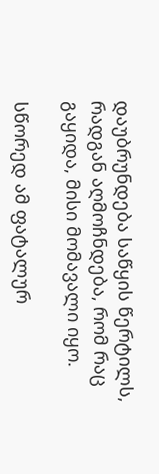დაუბრუნდება საწყის წერტილს, რადგან აღმოჩნდება, რომ რაც გაყიდა, მისი მომავალი იყო.

სწორედ ამ ფატალურ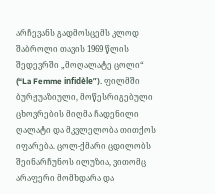არჩევანს გადმოსცემს კლოდ შაბროლი თავის 1969 წლის შედევრში „მოღალატე ცოლი“ (“La Femme infidèle”). ფილმში ბურჟუაზიული, მოწესრიგებული ცხოვრების მიღმა ჩადენილი ღალატი და მკვლელობა თითქოს იფარება. ცოლ-ქმარი ცდილობს შეინარჩუნოს ილუზია, ვითომც არაფერი მომხდარა და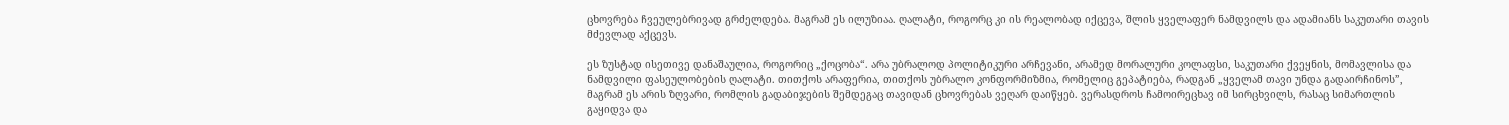ცხოვრება ჩვეულებრივად გრძელდება. მაგრამ ეს ილუზიაა. ღალატი, როგორც კი ის რეალობად იქცევა, შლის ყველაფერ ნამდვილს და ადამიანს საკუთარი თავის მძევლად აქცევს.

ეს ზუსტად ისეთივე დანაშაულია, როგორიც „ქოცობა“. არა უბრალოდ პოლიტიკური არჩევანი, არამედ მორალური კოლაფსი, საკუთარი ქვეყნის, მომავლისა და ნამდვილი ფასეულობების ღალატი. თითქოს არაფერია, თითქოს უბრალო კონფორმიზმია, რომელიც გეპატიება, რადგან „ყველამ თავი უნდა გადაირჩინოს”, მაგრამ ეს არის ზღვარი, რომლის გადაბიჯების შემდეგაც თავიდან ცხოვრებას ვეღარ დაიწყებ. ვერასდროს ჩამოირეცხავ იმ სირცხვილს, რასაც სიმართლის გაყიდვა და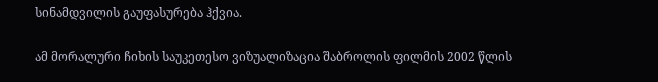სინამდვილის გაუფასურება ჰქვია.

ამ მორალური ჩიხის საუკეთესო ვიზუალიზაცია შაბროლის ფილმის 2002 წლის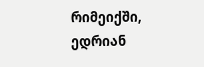რიმეიქში, ედრიან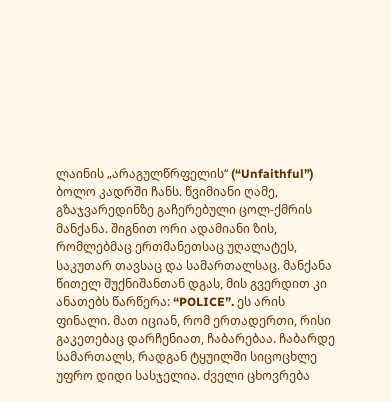ლაინის „არაგულწრფელის“ (“Unfaithful”) ბოლო კადრში ჩანს. წვიმიანი ღამე, გზაჯვარედინზე გაჩერებული ცოლ-ქმრის მანქანა. შიგნით ორი ადამიანი ზის, რომლებმაც ერთმანეთსაც უღალატეს, საკუთარ თავსაც და სამართალსაც. მანქანა წითელ შუქნიშანთან დგას, მის გვერდით კი ანათებს წარწერა: “POLICE”. ეს არის ფინალი. მათ იციან, რომ ერთადერთი, რისი გაკეთებაც დარჩენიათ, ჩაბარებაა. ჩაბარდე სამართალს, რადგან ტყუილში სიცოცხლე უფრო დიდი სასჯელია. ძველი ცხოვრება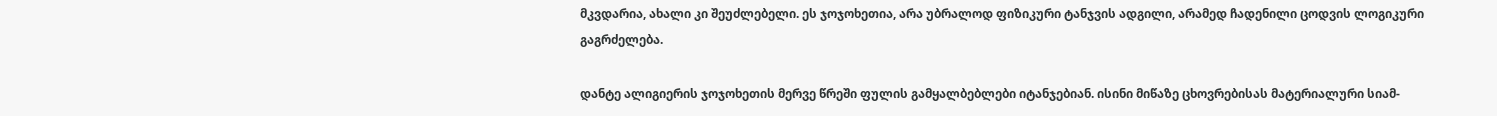მკვდარია, ახალი კი შეუძლებელი. ეს ჯოჯოხეთია, არა უბრალოდ ფიზიკური ტანჯვის ადგილი, არამედ ჩადენილი ცოდვის ლოგიკური გაგრძელება.

დანტე ალიგიერის ჯოჯოხეთის მერვე წრეში ფულის გამყალბებლები იტანჯებიან. ისინი მიწაზე ცხოვრებისას მატერიალური სიამ-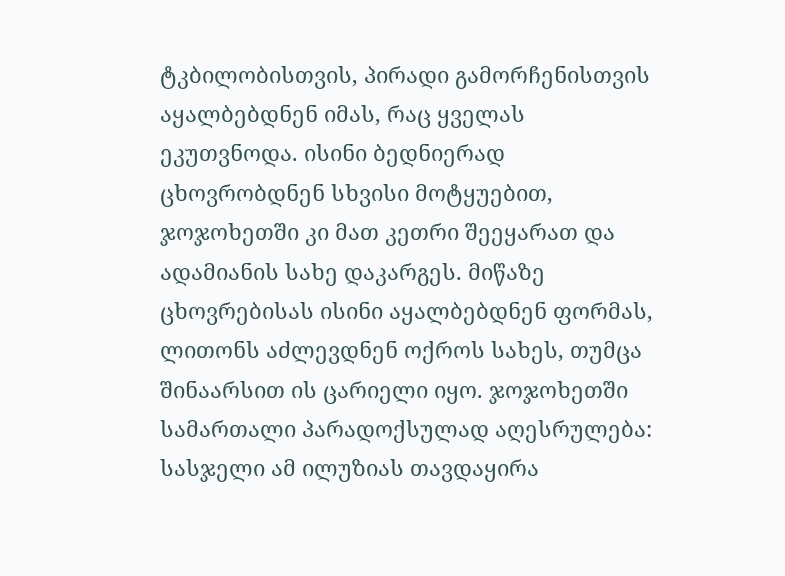ტკბილობისთვის, პირადი გამორჩენისთვის აყალბებდნენ იმას, რაც ყველას ეკუთვნოდა. ისინი ბედნიერად ცხოვრობდნენ სხვისი მოტყუებით, ჯოჯოხეთში კი მათ კეთრი შეეყარათ და ადამიანის სახე დაკარგეს. მიწაზე ცხოვრებისას ისინი აყალბებდნენ ფორმას, ლითონს აძლევდნენ ოქროს სახეს, თუმცა შინაარსით ის ცარიელი იყო. ჯოჯოხეთში სამართალი პარადოქსულად აღესრულება: სასჯელი ამ ილუზიას თავდაყირა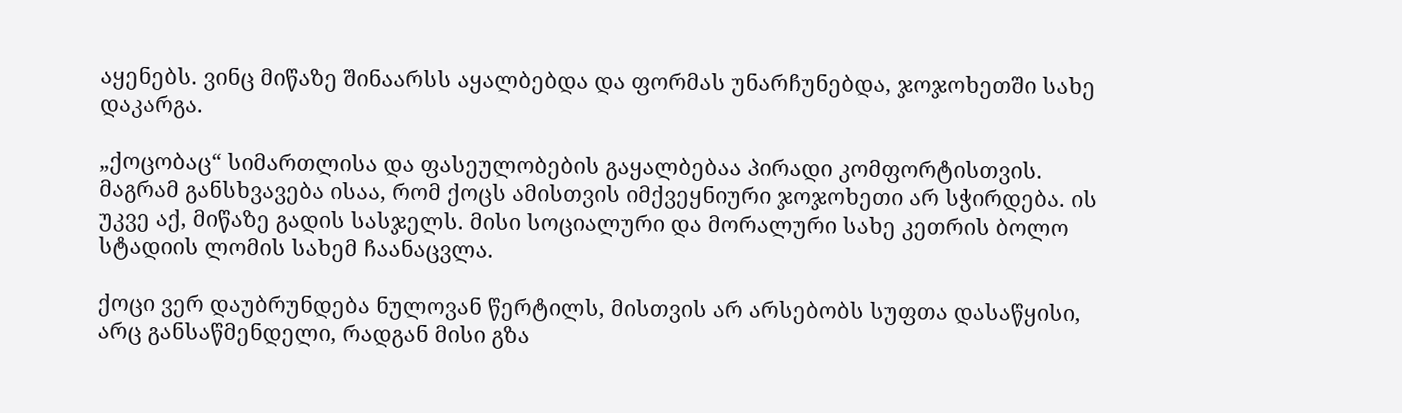აყენებს. ვინც მიწაზე შინაარსს აყალბებდა და ფორმას უნარჩუნებდა, ჯოჯოხეთში სახე დაკარგა.

„ქოცობაც“ სიმართლისა და ფასეულობების გაყალბებაა პირადი კომფორტისთვის. მაგრამ განსხვავება ისაა, რომ ქოცს ამისთვის იმქვეყნიური ჯოჯოხეთი არ სჭირდება. ის უკვე აქ, მიწაზე გადის სასჯელს. მისი სოციალური და მორალური სახე კეთრის ბოლო სტადიის ლომის სახემ ჩაანაცვლა.

ქოცი ვერ დაუბრუნდება ნულოვან წერტილს, მისთვის არ არსებობს სუფთა დასაწყისი, არც განსაწმენდელი, რადგან მისი გზა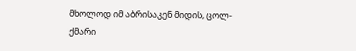მხოლოდ იმ აბრისაკენ მიდის, ცოლ-ქმარი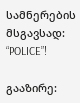სამნერების მსგავსად: “POLICE”!

გააზირე: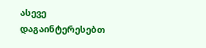ასევე დაგაინტერესებთ